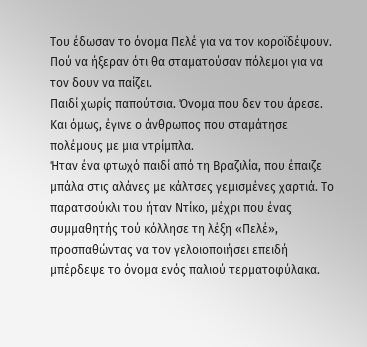Του έδωσαν το όνομα Πελέ για να τον κοροϊδέψουν. Πού να ήξεραν ότι θα σταματούσαν πόλεμοι για να τον δουν να παίζει.
Παιδί χωρίς παπούτσια. Όνομα που δεν του άρεσε. Και όμως, έγινε ο άνθρωπος που σταμάτησε πολέμους με μια ντρίμπλα.
Ήταν ένα φτωχό παιδί από τη Βραζιλία, που έπαιζε μπάλα στις αλάνες με κάλτσες γεμισμένες χαρτιά. Το παρατσούκλι του ήταν Ντίκο, μέχρι που ένας συμμαθητής τού κόλλησε τη λέξη «Πελέ», προσπαθώντας να τον γελοιοποιήσει επειδή μπέρδεψε το όνομα ενός παλιού τερματοφύλακα.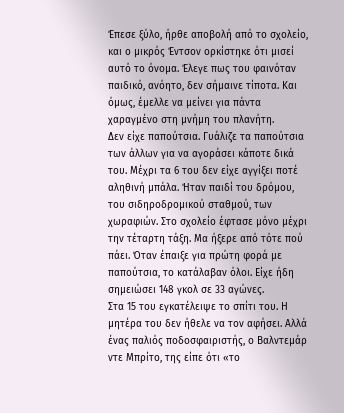Έπεσε ξύλο, ήρθε αποβολή από το σχολείο, και ο μικρός Έντσον ορκίστηκε ότι μισεί αυτό το όνομα. Έλεγε πως του φαινόταν παιδικό, ανόητο, δεν σήμαινε τίποτα. Και όμως, έμελλε να μείνει για πάντα χαραγμένο στη μνήμη του πλανήτη.
Δεν είχε παπούτσια. Γυάλιζε τα παπούτσια των άλλων για να αγοράσει κάποτε δικά του. Μέχρι τα 6 του δεν είχε αγγίξει ποτέ αληθινή μπάλα. Ήταν παιδί του δρόμου, του σιδηροδρομικού σταθμού, των χωραφιών. Στο σχολείο έφτασε μόνο μέχρι την τέταρτη τάξη. Μα ήξερε από τότε πού πάει. Όταν έπαιξε για πρώτη φορά με παπούτσια, το κατάλαβαν όλοι. Είχε ήδη σημειώσει 148 γκολ σε 33 αγώνες.
Στα 15 του εγκατέλειψε το σπίτι του. Η μητέρα του δεν ήθελε να τον αφήσει. Αλλά ένας παλιός ποδοσφαιριστής, ο Βαλντεμάρ ντε Μπρίτο, της είπε ότι «το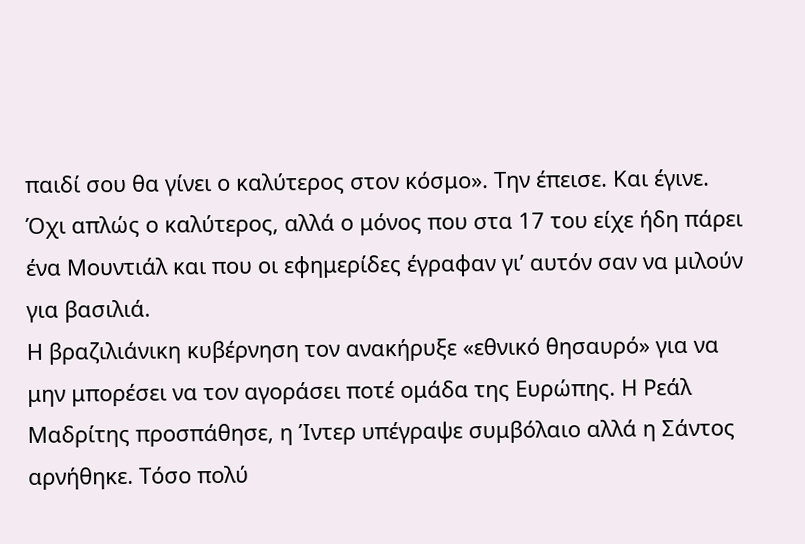παιδί σου θα γίνει ο καλύτερος στον κόσμο». Την έπεισε. Και έγινε. Όχι απλώς ο καλύτερος, αλλά ο μόνος που στα 17 του είχε ήδη πάρει ένα Μουντιάλ και που οι εφημερίδες έγραφαν γι’ αυτόν σαν να μιλούν για βασιλιά.
Η βραζιλιάνικη κυβέρνηση τον ανακήρυξε «εθνικό θησαυρό» για να μην μπορέσει να τον αγοράσει ποτέ ομάδα της Ευρώπης. Η Ρεάλ Μαδρίτης προσπάθησε, η Ίντερ υπέγραψε συμβόλαιο αλλά η Σάντος αρνήθηκε. Τόσο πολύ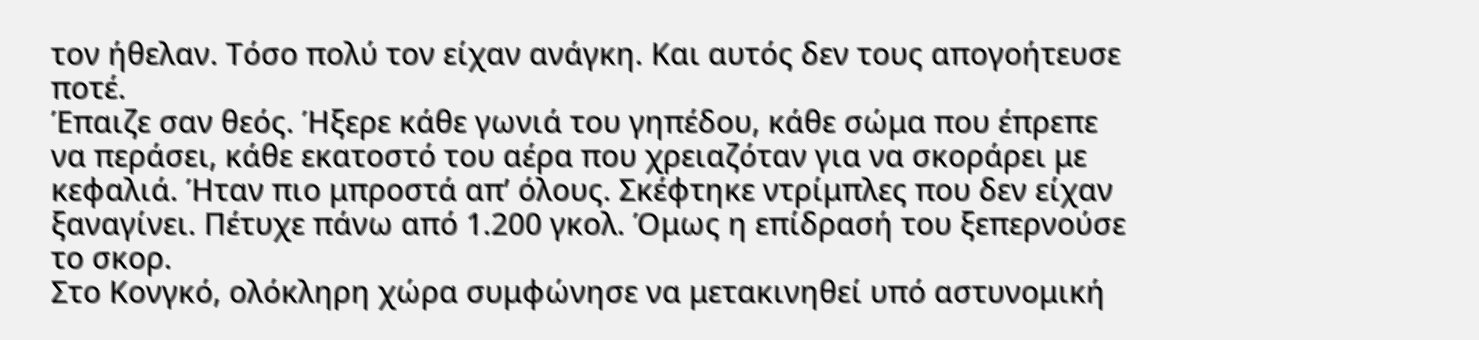τον ήθελαν. Τόσο πολύ τον είχαν ανάγκη. Και αυτός δεν τους απογοήτευσε ποτέ.
Έπαιζε σαν θεός. Ήξερε κάθε γωνιά του γηπέδου, κάθε σώμα που έπρεπε να περάσει, κάθε εκατοστό του αέρα που χρειαζόταν για να σκοράρει με κεφαλιά. Ήταν πιο μπροστά απ’ όλους. Σκέφτηκε ντρίμπλες που δεν είχαν ξαναγίνει. Πέτυχε πάνω από 1.200 γκολ. Όμως η επίδρασή του ξεπερνούσε το σκορ.
Στο Κονγκό, ολόκληρη χώρα συμφώνησε να μετακινηθεί υπό αστυνομική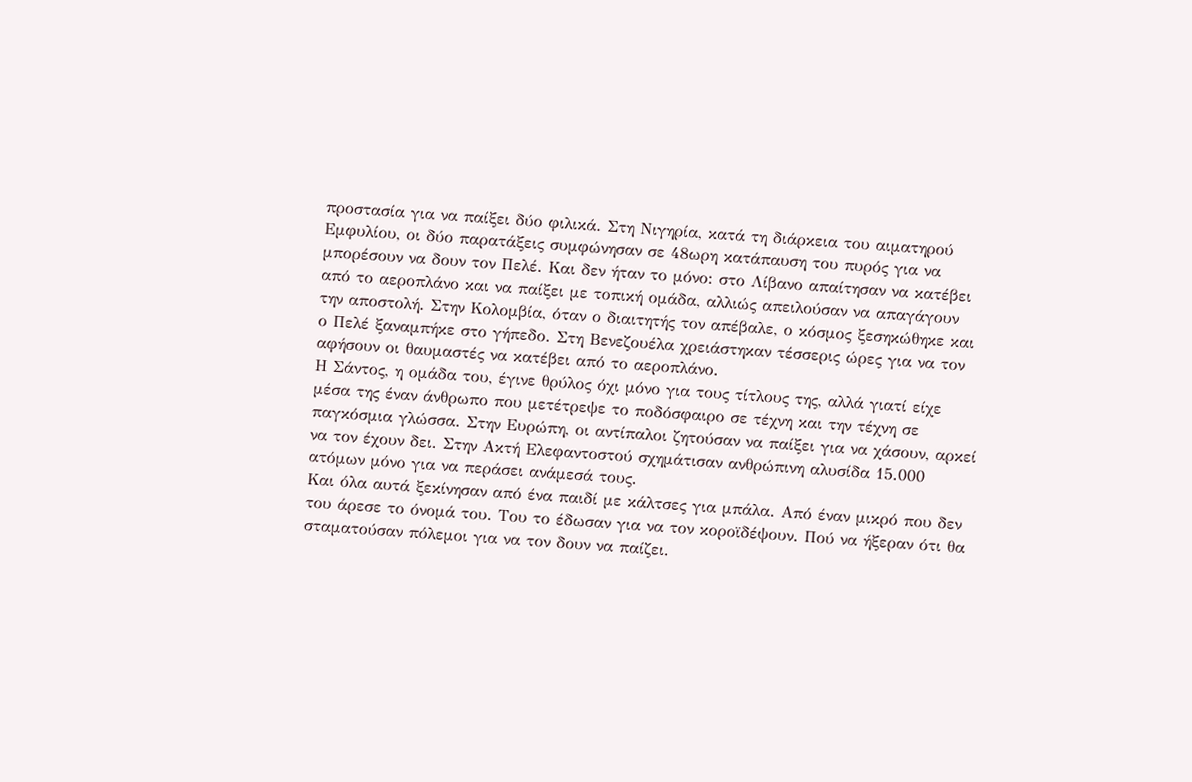προστασία για να παίξει δύο φιλικά. Στη Νιγηρία, κατά τη διάρκεια του αιματηρού Εμφυλίου, οι δύο παρατάξεις συμφώνησαν σε 48ωρη κατάπαυση του πυρός για να μπορέσουν να δουν τον Πελέ. Και δεν ήταν το μόνο: στο Λίβανο απαίτησαν να κατέβει από το αεροπλάνο και να παίξει με τοπική ομάδα, αλλιώς απειλούσαν να απαγάγουν την αποστολή. Στην Κολομβία, όταν ο διαιτητής τον απέβαλε, ο κόσμος ξεσηκώθηκε και ο Πελέ ξαναμπήκε στο γήπεδο. Στη Βενεζουέλα χρειάστηκαν τέσσερις ώρες για να τον αφήσουν οι θαυμαστές να κατέβει από το αεροπλάνο.
Η Σάντος, η ομάδα του, έγινε θρύλος όχι μόνο για τους τίτλους της, αλλά γιατί είχε μέσα της έναν άνθρωπο που μετέτρεψε το ποδόσφαιρο σε τέχνη και την τέχνη σε παγκόσμια γλώσσα. Στην Ευρώπη, οι αντίπαλοι ζητούσαν να παίξει για να χάσουν, αρκεί να τον έχουν δει. Στην Ακτή Ελεφαντοστού σχημάτισαν ανθρώπινη αλυσίδα 15.000 ατόμων μόνο για να περάσει ανάμεσά τους.
Και όλα αυτά ξεκίνησαν από ένα παιδί με κάλτσες για μπάλα. Από έναν μικρό που δεν του άρεσε το όνομά του. Του το έδωσαν για να τον κοροϊδέψουν. Πού να ήξεραν ότι θα σταματούσαν πόλεμοι για να τον δουν να παίζει.